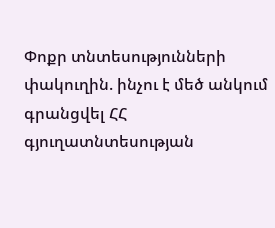Փոքր տնտեսությունների փակուղին. ինչու է մեծ անկում գրանցվել ՀՀ գյուղատնտեսության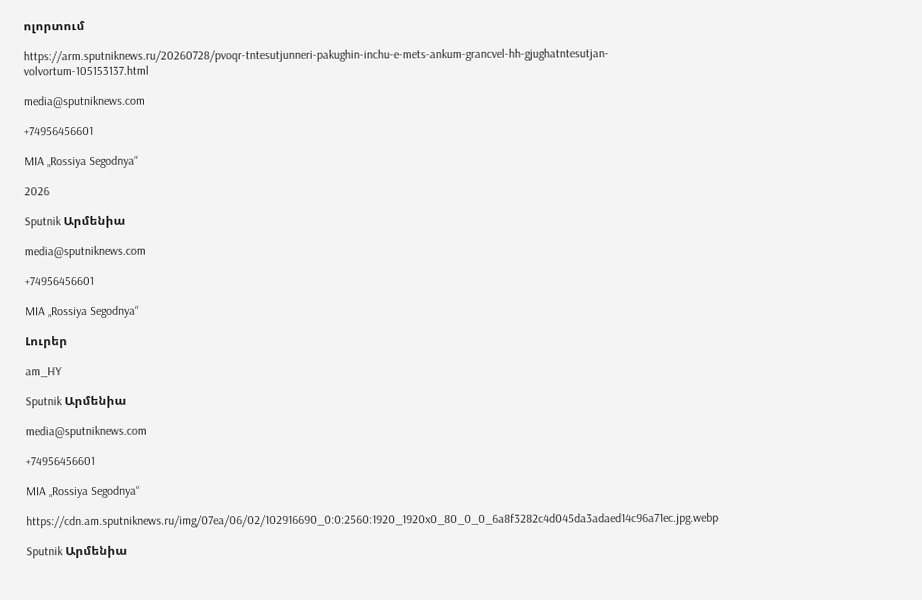ոլորտում

https://arm.sputniknews.ru/20260728/pvoqr-tntesutjunneri-pakughin-inchu-e-mets-ankum-grancvel-hh-gjughatntesutjan-volvortum-105153137.html

media@sputniknews.com

+74956456601

MIA „Rossiya Segodnya“

2026

Sputnik Արմենիա

media@sputniknews.com

+74956456601

MIA „Rossiya Segodnya“

Լուրեր

am_HY

Sputnik Արմենիա

media@sputniknews.com

+74956456601

MIA „Rossiya Segodnya“

https://cdn.am.sputniknews.ru/img/07ea/06/02/102916690_0:0:2560:1920_1920x0_80_0_0_6a8f3282c4d045da3adaed14c96a71ec.jpg.webp

Sputnik Արմենիա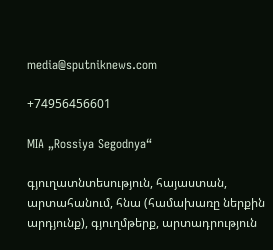media@sputniknews.com

+74956456601

MIA „Rossiya Segodnya“

գյուղատնտեսություն, հայաստան, արտահանում, հնա (համախառը ներքին արդյունք), գյուղմթերք, արտադրություն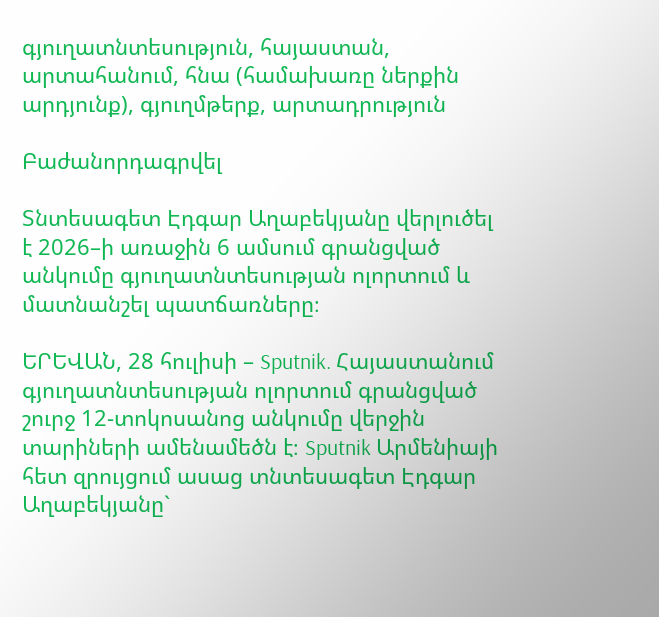գյուղատնտեսություն, հայաստան, արտահանում, հնա (համախառը ներքին արդյունք), գյուղմթերք, արտադրություն

Բաժանորդագրվել

Տնտեսագետ Էդգար Աղաբեկյանը վերլուծել է 2026–ի առաջին 6 ամսում գրանցված անկումը գյուղատնտեսության ոլորտում և մատնանշել պատճառները։

ԵՐԵՎԱՆ, 28 հուլիսի – Sputnik. Հայաստանում գյուղատնտեսության ոլորտում գրանցված շուրջ 12-տոկոսանոց անկումը վերջին տարիների ամենամեծն է։ Sputnik Արմենիայի հետ զրույցում ասաց տնտեսագետ Էդգար Աղաբեկյանը`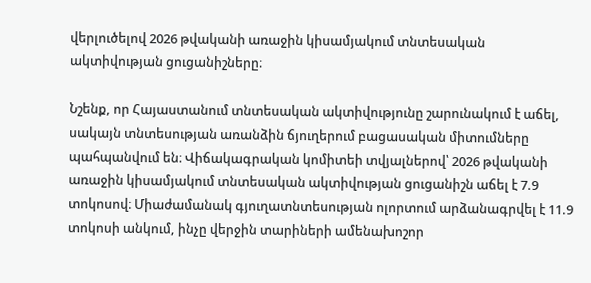վերլուծելով 2026 թվականի առաջին կիսամյակում տնտեսական ակտիվության ցուցանիշները։

Նշենք, որ Հայաստանում տնտեսական ակտիվությունը շարունակում է աճել, սակայն տնտեսության առանձին ճյուղերում բացասական միտումները պահպանվում են։ Վիճակագրական կոմիտեի տվյալներով՝ 2026 թվականի առաջին կիսամյակում տնտեսական ակտիվության ցուցանիշն աճել է 7.9 տոկոսով։ Միաժամանակ գյուղատնտեսության ոլորտում արձանագրվել է 11.9 տոկոսի անկում, ինչը վերջին տարիների ամենախոշոր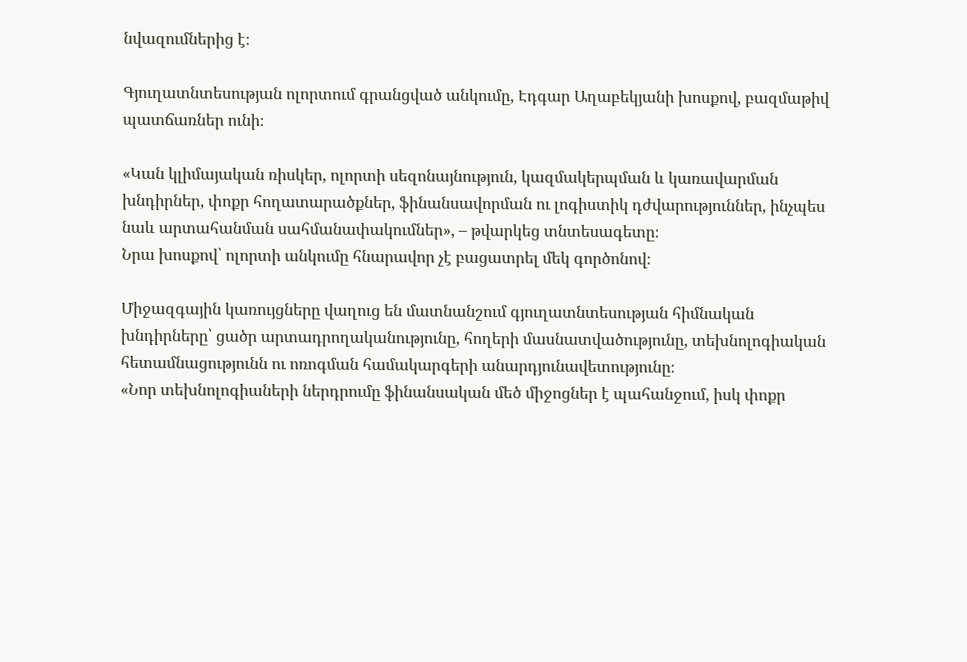նվազումներից է։

Գյուղատնտեսության ոլորտում գրանցված անկումը, Էդգար Աղաբեկյանի խոսքով, բազմաթիվ պատճառներ ունի։

«Կան կլիմայական ռիսկեր, ոլորտի սեզոնայնություն, կազմակերպման և կառավարման խնդիրներ, փոքր հողատարածքներ, ֆինանսավորման ու լոգիստիկ դժվարություններ, ինչպես նաև արտահանման սահմանափակումներ», – թվարկեց տնտեսագետը։
Նրա խոսքով՝ ոլորտի անկումը հնարավոր չէ բացատրել մեկ գործոնով։

Միջազգային կառույցները վաղուց են մատնանշում գյուղատնտեսության հիմնական խնդիրները՝ ցածր արտադրողականությունը, հողերի մասնատվածությունը, տեխնոլոգիական հետամնացությունն ու ոռոգման համակարգերի անարդյունավետությունը։
«Նոր տեխնոլոգիաների ներդրումը ֆինանսական մեծ միջոցներ է պահանջում, իսկ փոքր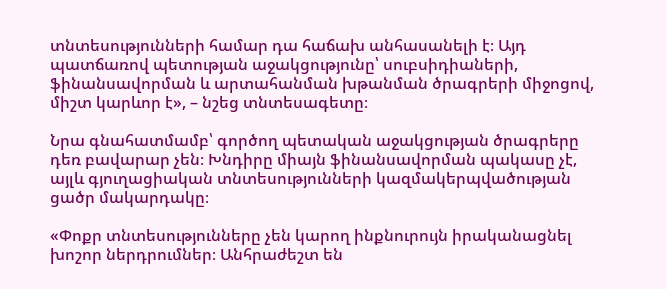տնտեսությունների համար դա հաճախ անհասանելի է։ Այդ պատճառով պետության աջակցությունը՝ սուբսիդիաների, ֆինանսավորման և արտահանման խթանման ծրագրերի միջոցով, միշտ կարևոր է», – նշեց տնտեսագետը։

Նրա գնահատմամբ՝ գործող պետական աջակցության ծրագրերը դեռ բավարար չեն։ Խնդիրը միայն ֆինանսավորման պակասը չէ, այլև գյուղացիական տնտեսությունների կազմակերպվածության ցածր մակարդակը։

«Փոքր տնտեսությունները չեն կարող ինքնուրույն իրականացնել խոշոր ներդրումներ։ Անհրաժեշտ են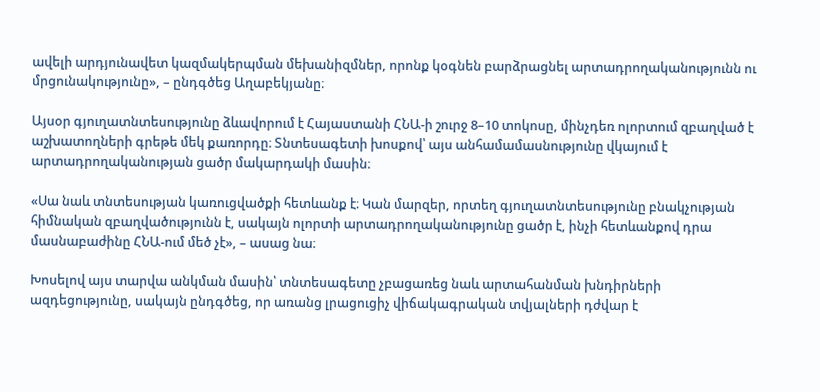ավելի արդյունավետ կազմակերպման մեխանիզմներ, որոնք կօգնեն բարձրացնել արտադրողականությունն ու մրցունակությունը», – ընդգծեց Աղաբեկյանը։

Այսօր գյուղատնտեսությունը ձևավորում է Հայաստանի ՀՆԱ-ի շուրջ 8–10 տոկոսը, մինչդեռ ոլորտում զբաղված է աշխատողների գրեթե մեկ քառորդը։ Տնտեսագետի խոսքով՝ այս անհամամասնությունը վկայում է արտադրողականության ցածր մակարդակի մասին։

«Սա նաև տնտեսության կառուցվածքի հետևանք է։ Կան մարզեր, որտեղ գյուղատնտեսությունը բնակչության հիմնական զբաղվածությունն է, սակայն ոլորտի արտադրողականությունը ցածր է, ինչի հետևանքով դրա մասնաբաժինը ՀՆԱ-ում մեծ չէ», – ասաց նա։

Խոսելով այս տարվա անկման մասին՝ տնտեսագետը չբացառեց նաև արտահանման խնդիրների ազդեցությունը, սակայն ընդգծեց, որ առանց լրացուցիչ վիճակագրական տվյալների դժվար է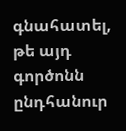գնահատել, թե այդ գործոնն ընդհանուր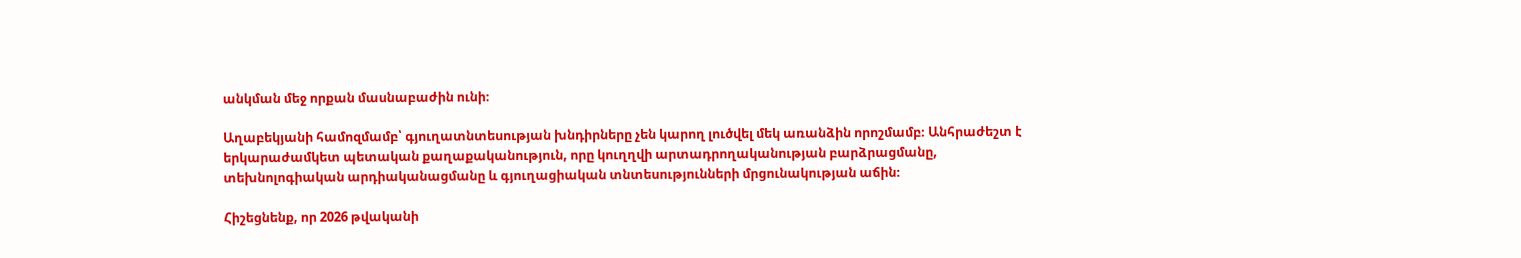անկման մեջ որքան մասնաբաժին ունի։

Աղաբեկյանի համոզմամբ՝ գյուղատնտեսության խնդիրները չեն կարող լուծվել մեկ առանձին որոշմամբ։ Անհրաժեշտ է երկարաժամկետ պետական քաղաքականություն, որը կուղղվի արտադրողականության բարձրացմանը, տեխնոլոգիական արդիականացմանը և գյուղացիական տնտեսությունների մրցունակության աճին։

Հիշեցնենք, որ 2026 թվականի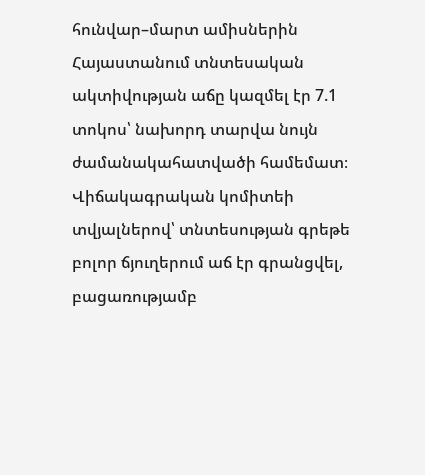հունվար–մարտ ամիսներին Հայաստանում տնտեսական ակտիվության աճը կազմել էր 7.1 տոկոս՝ նախորդ տարվա նույն ժամանակահատվածի համեմատ։ Վիճակագրական կոմիտեի տվյալներով՝ տնտեսության գրեթե բոլոր ճյուղերում աճ էր գրանցվել, բացառությամբ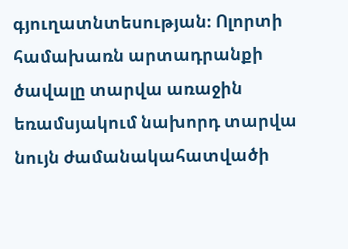գյուղատնտեսության։ Ոլորտի համախառն արտադրանքի ծավալը տարվա առաջին եռամսյակում նախորդ տարվա նույն ժամանակահատվածի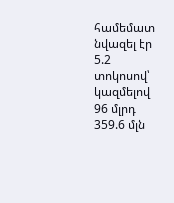համեմատ նվազել էր 5.2 տոկոսով՝ կազմելով 96 մլրդ 359.6 մլն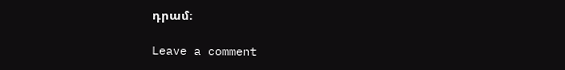դրամ։

Leave a comment